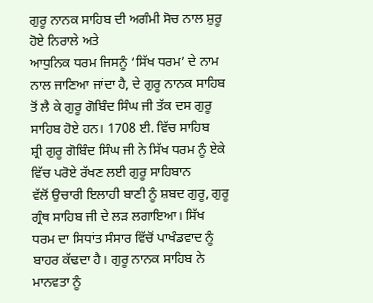ਗੁਰੂ ਨਾਨਕ ਸਾਹਿਬ ਦੀ ਅਗੰਮੀ ਸੋਚ ਨਾਲ ਸ਼ੁਰੂ ਹੋਏ ਨਿਰਾਲੇ ਅਤੇ
ਆਧੁਨਿਕ ਧਰਮ ਜਿਸਨੂੰ ‘ਸਿੱਖ ਧਰਮ’ ਦੇ ਨਾਮ ਨਾਲ ਜਾਣਿਆ ਜਾਂਦਾ ਹੈ, ਦੇ ਗੁਰੂ ਨਾਨਕ ਸਾਹਿਬ
ਤੋਂ ਲੈ ਕੇ ਗੁਰੂ ਗੋਬਿੰਦ ਸਿੰਘ ਜੀ ਤੱਕ ਦਸ ਗੁਰੂ ਸਾਹਿਬ ਹੋਏ ਹਨ। 1708 ਈ. ਵਿੱਚ ਸਾਹਿਬ
ਸ਼੍ਰੀ ਗੁਰੂ ਗੋਬਿੰਦ ਸਿੰਘ ਜੀ ਨੇ ਸਿੱਖ ਧਰਮ ਨੂੰ ਏਕੇ ਵਿੱਚ ਪਰੋਏ ਰੱਖਣ ਲਈ ਗੁਰੂ ਸਾਹਿਬਾਨ
ਵੱਲੋਂ ਉਚਾਰੀ ਇਲਾਹੀ ਬਾਣੀ ਨੂੰ ਸ਼ਬਦ ਗੁਰੂ, ਗੁਰੂ ਗ੍ਰੰਥ ਸਾਹਿਬ ਜੀ ਦੇ ਲੜ ਲਗਾਇਆ। ਸਿੱਖ
ਧਰਮ ਦਾ ਸਿਧਾਂਤ ਸੰਸਾਰ ਵਿੱਚੋਂ ਪਾਖੰਡਵਾਦ ਨੂੰ ਬਾਹਰ ਕੱਢਦਾ ਹੈ। ਗੁਰੂ ਨਾਨਕ ਸਾਹਿਬ ਨੇ
ਮਾਨਵਤਾ ਨੂੰ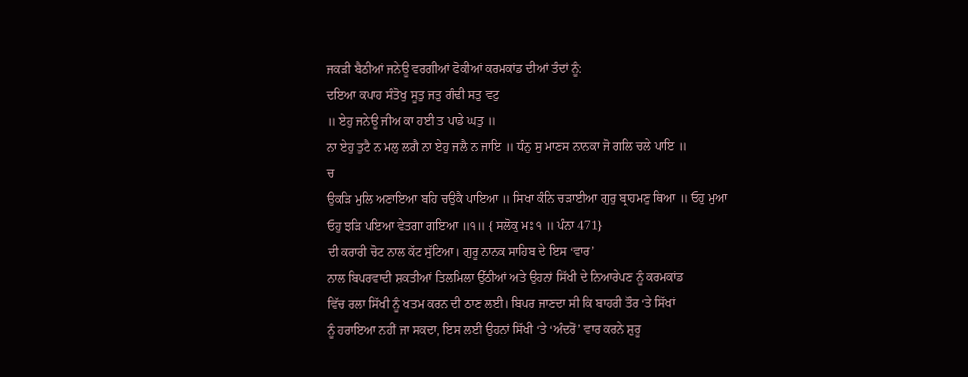ਜਕੜੀ ਬੈਠੀਆਂ ਜਨੇਊ ਵਰਗੀਆਂ ਫੋਕੀਆਂ ਕਰਮਕਾਂਡ ਦੀਆਂ ਤੰਦਾਂ ਨੂੰ:
ਦਇਆ ਕਪਾਹ ਸੰਤੋਖੁ ਸੂਤੁ ਜਤੁ ਗੰਢੀ ਸਤੁ ਵਟੁ
॥ ਏਹੁ ਜਨੇਊ ਜੀਅ ਕਾ ਹਈ ਤ ਪਾਡੇ ਘਤੁ ॥
ਨਾ ਏਹੁ ਤੁਟੈ ਨ ਮਲੁ ਲਗੈ ਨਾ ਏਹੁ ਜਲੈ ਨ ਜਾਇ ॥ ਧੰਨੁ ਸੁ ਮਾਣਸ ਨਾਨਕਾ ਜੋ ਗਲਿ ਚਲੇ ਪਾਇ ॥
ਚ
ਉਕੜਿ ਮੁਲਿ ਅਣਾਇਆ ਬਹਿ ਚਉਕੈ ਪਾਇਆ ॥ ਸਿਖਾ ਕੰਨਿ ਚੜਾਈਆ ਗੁਰੁ ਬ੍ਰਾਹਮਣੁ ਥਿਆ ॥ ਓਹੁ ਮੁਆ
ਓਹੁ ਝੜਿ ਪਇਆ ਵੇਤਗਾ ਗਇਆ ॥੧॥ { ਸਲੋਕੁ ਮਃ ੧ ॥ ਪੰਨਾ 471}
ਦੀ ਕਰਾਰੀ ਚੋਟ ਨਾਲ ਕੱਟ ਸੁੱਟਿਆ। ਗੁਰੂ ਨਾਨਕ ਸਾਹਿਬ ਦੇ ਇਸ ‘ਵਾਰ’
ਨਾਲ ਬਿਪਰਵਾਦੀ ਸ਼ਕਤੀਆਂ ਤਿਲਮਿਲਾ ਉੱਠੀਆਂ ਅਤੇ ਉਹਨਾਂ ਸਿੱਖੀ ਦੇ ਨਿਆਰੇਪਣ ਨੂੰ ਕਰਮਕਾਂਡ
ਵਿੱਚ ਰਲਾ ਸਿੱਖੀ ਨੂੰ ਖਤਮ ਕਰਨ ਦੀ ਠਾਣ ਲਈ। ਬਿਪਰ ਜਾਣਦਾ ਸੀ ਕਿ ਬਾਹਰੀ ਤੌਰ ‘ਤੇ ਸਿੱਖਾਂ
ਨੂੰ ਹਰਾਇਆ ਨਹੀਂ ਜਾ ਸਕਦਾ, ਇਸ ਲਈ ਉਹਨਾਂ ਸਿੱਖੀ ‘ਤੇ ‘ਅੰਦਰੋਂ’ ਵਾਰ ਕਰਨੇ ਸ਼ੁਰੂ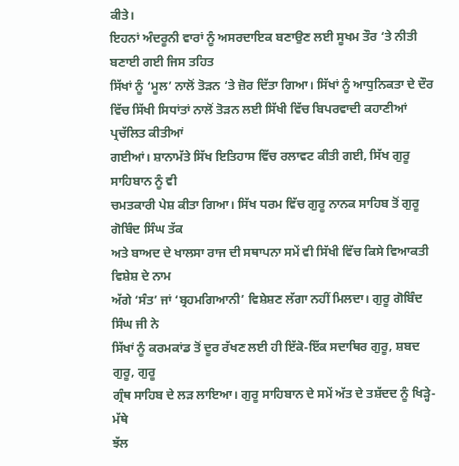ਕੀਤੇ।
ਇਹਨਾਂ ਅੰਦਰੂਨੀ ਵਾਰਾਂ ਨੂੰ ਅਸਰਦਾਇਕ ਬਣਾਉਣ ਲਈ ਸੂਖਮ ਤੌਰ ‘ਤੇ ਨੀਤੀ ਬਣਾਈ ਗਈ ਜਿਸ ਤਹਿਤ
ਸਿੱਖਾਂ ਨੂੰ ‘ਮੂਲ’ ਨਾਲੋਂ ਤੋੜਨ ‘ਤੇ ਜ਼ੋਰ ਦਿੱਤਾ ਗਿਆ। ਸਿੱਖਾਂ ਨੂੰ ਆਧੁਨਿਕਤਾ ਦੇ ਦੌਰ
ਵਿੱਚ ਸਿੱਖੀ ਸਿਧਾਂਤਾਂ ਨਾਲੋਂ ਤੋੜਨ ਲਈ ਸਿੱਖੀ ਵਿੱਚ ਬਿਪਰਵਾਦੀ ਕਹਾਣੀਆਂ ਪ੍ਰਚੱਲਿਤ ਕੀਤੀਆਂ
ਗਈਆਂ। ਸ਼ਾਨਾਮੱਤੇ ਸਿੱਖ ਇਤਿਹਾਸ ਵਿੱਚ ਰਲਾਵਟ ਕੀਤੀ ਗਈ, ਸਿੱਖ ਗੁਰੂ ਸਾਹਿਬਾਨ ਨੂੰ ਵੀ
ਚਮਤਕਾਰੀ ਪੇਸ਼ ਕੀਤਾ ਗਿਆ। ਸਿੱਖ ਧਰਮ ਵਿੱਚ ਗੁਰੂ ਨਾਨਕ ਸਾਹਿਬ ਤੋਂ ਗੁਰੂ ਗੋਬਿੰਦ ਸਿੰਘ ਤੱਕ
ਅਤੇ ਬਾਅਦ ਦੇ ਖਾਲਸਾ ਰਾਜ ਦੀ ਸਥਾਪਨਾ ਸਮੇਂ ਵੀ ਸਿੱਖੀ ਵਿੱਚ ਕਿਸੇ ਵਿਆਕਤੀ ਵਿਸ਼ੇਸ਼ ਦੇ ਨਾਮ
ਅੱਗੇ ‘ਸੰਤ’ ਜਾਂ ‘ਬ੍ਰਹਮਗਿਆਨੀ’ ਵਿਸ਼ੇਸ਼ਣ ਲੱਗਾ ਨਹੀਂ ਮਿਲਦਾ। ਗੁਰੂ ਗੋਬਿੰਦ ਸਿੰਘ ਜੀ ਨੇ
ਸਿੱਖਾਂ ਨੂੰ ਕਰਮਕਾਂਡ ਤੋਂ ਦੂਰ ਰੱਖਣ ਲਈ ਹੀ ਇੱਕੋ-ਇੱਕ ਸਦਾਥਿਰ ਗੁਰੂ, ਸ਼ਬਦ ਗੁਰੂ, ਗੁਰੂ
ਗ੍ਰੰਥ ਸਾਹਿਬ ਦੇ ਲੜ ਲਾਇਆ। ਗੁਰੂ ਸਾਹਿਬਾਨ ਦੇ ਸਮੇਂ ਅੱਤ ਦੇ ਤਸ਼ੱਦਦ ਨੂੰ ਖਿੜ੍ਹੇ-ਮੱਥੇ
ਝੱਲ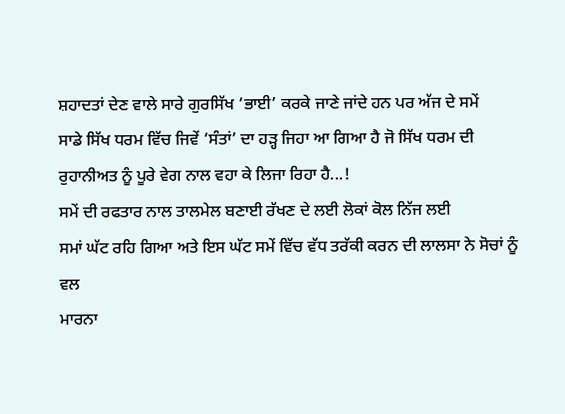ਸ਼ਹਾਦਤਾਂ ਦੇਣ ਵਾਲੇ ਸਾਰੇ ਗੁਰਸਿੱਖ ‘ਭਾਈ’ ਕਰਕੇ ਜਾਣੇ ਜਾਂਦੇ ਹਨ ਪਰ ਅੱਜ ਦੇ ਸਮੇਂ
ਸਾਡੇ ਸਿੱਖ ਧਰਮ ਵਿੱਚ ਜਿਵੇਂ ‘ਸੰਤਾਂ’ ਦਾ ਹੜ੍ਹ ਜਿਹਾ ਆ ਗਿਆ ਹੈ ਜੋ ਸਿੱਖ ਧਰਮ ਦੀ
ਰੁਹਾਨੀਅਤ ਨੂੰ ਪੂਰੇ ਵੇਗ ਨਾਲ ਵਹਾ ਕੇ ਲਿਜਾ ਰਿਹਾ ਹੈ...!
ਸਮੇਂ ਦੀ ਰਫਤਾਰ ਨਾਲ ਤਾਲਮੇਲ ਬਣਾਈ ਰੱਖਣ ਦੇ ਲਈ ਲੋਕਾਂ ਕੋਲ ਨਿੱਜ ਲਈ
ਸਮਾਂ ਘੱਟ ਰਹਿ ਗਿਆ ਅਤੇ ਇਸ ਘੱਟ ਸਮੇਂ ਵਿੱਚ ਵੱਧ ਤਰੱਕੀ ਕਰਨ ਦੀ ਲਾਲਸਾ ਨੇ ਸੋਚਾਂ ਨੂੰ ਵਲ
ਮਾਰਨਾ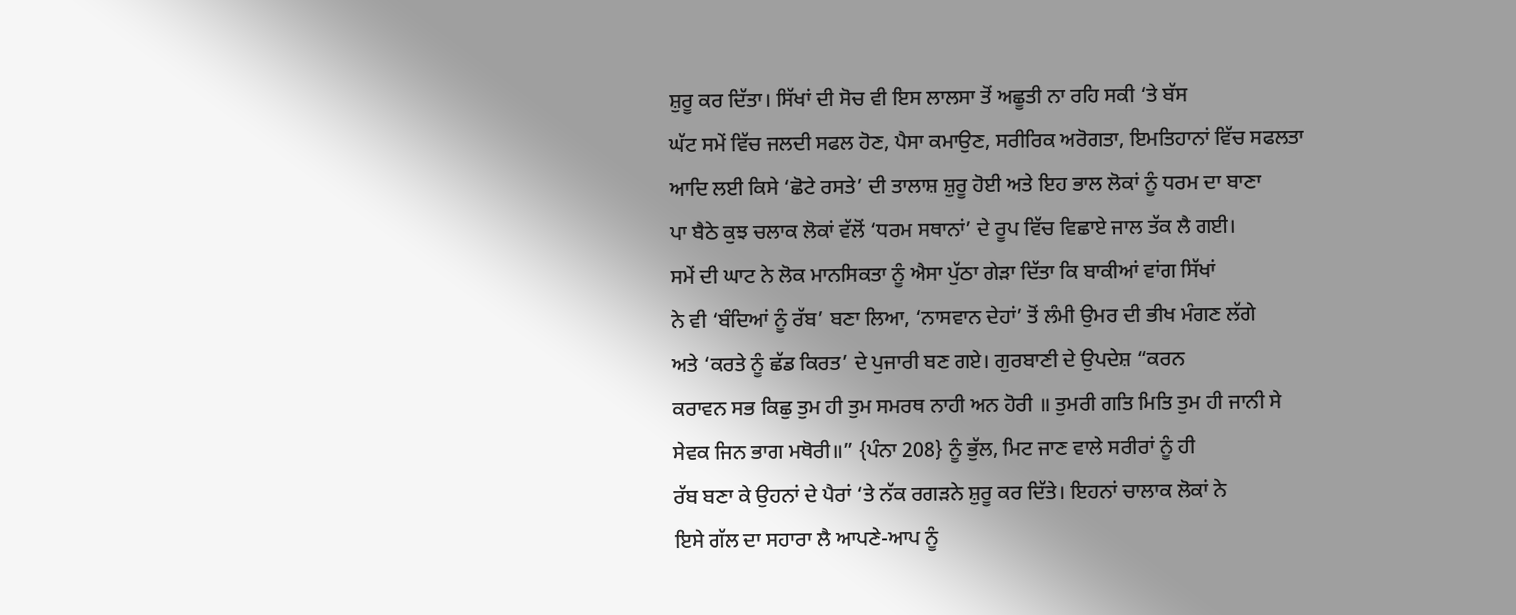ਸ਼ੁਰੂ ਕਰ ਦਿੱਤਾ। ਸਿੱਖਾਂ ਦੀ ਸੋਚ ਵੀ ਇਸ ਲਾਲਸਾ ਤੋਂ ਅਛੂਤੀ ਨਾ ਰਹਿ ਸਕੀ ‘ਤੇ ਬੱਸ
ਘੱਟ ਸਮੇਂ ਵਿੱਚ ਜਲਦੀ ਸਫਲ ਹੋਣ, ਪੈਸਾ ਕਮਾਉਣ, ਸਰੀਰਿਕ ਅਰੋਗਤਾ, ਇਮਤਿਹਾਨਾਂ ਵਿੱਚ ਸਫਲਤਾ
ਆਦਿ ਲਈ ਕਿਸੇ ‘ਛੋਟੇ ਰਸਤੇ’ ਦੀ ਤਾਲਾਸ਼ ਸ਼ੁਰੂ ਹੋਈ ਅਤੇ ਇਹ ਭਾਲ ਲੋਕਾਂ ਨੂੰ ਧਰਮ ਦਾ ਬਾਣਾ
ਪਾ ਬੈਠੇ ਕੁਝ ਚਲਾਕ ਲੋਕਾਂ ਵੱਲੋਂ ‘ਧਰਮ ਸਥਾਨਾਂ’ ਦੇ ਰੂਪ ਵਿੱਚ ਵਿਛਾਏ ਜਾਲ ਤੱਕ ਲੈ ਗਈ।
ਸਮੇਂ ਦੀ ਘਾਟ ਨੇ ਲੋਕ ਮਾਨਸਿਕਤਾ ਨੂੰ ਐਸਾ ਪੁੱਠਾ ਗੇੜਾ ਦਿੱਤਾ ਕਿ ਬਾਕੀਆਂ ਵਾਂਗ ਸਿੱਖਾਂ
ਨੇ ਵੀ ‘ਬੰਦਿਆਂ ਨੂੰ ਰੱਬ’ ਬਣਾ ਲਿਆ, ‘ਨਾਸਵਾਨ ਦੇਹਾਂ’ ਤੋਂ ਲੰਮੀ ਉਮਰ ਦੀ ਭੀਖ ਮੰਗਣ ਲੱਗੇ
ਅਤੇ ‘ਕਰਤੇ ਨੂੰ ਛੱਡ ਕਿਰਤ’ ਦੇ ਪੁਜਾਰੀ ਬਣ ਗਏ। ਗੁਰਬਾਣੀ ਦੇ ਉਪਦੇਸ਼ “ਕਰਨ
ਕਰਾਵਨ ਸਭ ਕਿਛੁ ਤੁਮ ਹੀ ਤੁਮ ਸਮਰਥ ਨਾਹੀ ਅਨ ਹੋਰੀ ॥ ਤੁਮਰੀ ਗਤਿ ਮਿਤਿ ਤੁਮ ਹੀ ਜਾਨੀ ਸੇ
ਸੇਵਕ ਜਿਨ ਭਾਗ ਮਥੋਰੀ॥” {ਪੰਨਾ 208} ਨੂੰ ਭੁੱਲ, ਮਿਟ ਜਾਣ ਵਾਲੇ ਸਰੀਰਾਂ ਨੂੰ ਹੀ
ਰੱਬ ਬਣਾ ਕੇ ਉਹਨਾਂ ਦੇ ਪੈਰਾਂ ‘ਤੇ ਨੱਕ ਰਗੜਨੇ ਸ਼ੁਰੂ ਕਰ ਦਿੱਤੇ। ਇਹਨਾਂ ਚਾਲਾਕ ਲੋਕਾਂ ਨੇ
ਇਸੇ ਗੱਲ ਦਾ ਸਹਾਰਾ ਲੈ ਆਪਣੇ-ਆਪ ਨੂੰ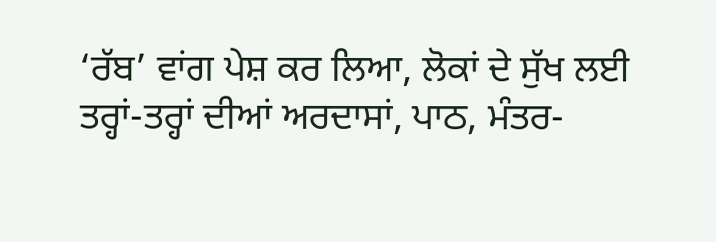‘ਰੱਬ’ ਵਾਂਗ ਪੇਸ਼ ਕਰ ਲਿਆ, ਲੋਕਾਂ ਦੇ ਸੁੱਖ ਲਈ
ਤਰ੍ਹਾਂ-ਤਰ੍ਹਾਂ ਦੀਆਂ ਅਰਦਾਸਾਂ, ਪਾਠ, ਮੰਤਰ-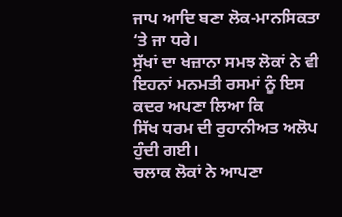ਜਾਪ ਆਦਿ ਬਣਾ ਲੋਕ-ਮਾਨਸਿਕਤਾ ‘ਤੇ ਜਾ ਧਰੇ।
ਸੁੱਖਾਂ ਦਾ ਖਜ਼ਾਨਾ ਸਮਝ ਲੋਕਾਂ ਨੇ ਵੀ ਇਹਨਾਂ ਮਨਮਤੀ ਰਸਮਾਂ ਨੂੰ ਇਸ ਕਦਰ ਅਪਣਾ ਲਿਆ ਕਿ
ਸਿੱਖ ਧਰਮ ਦੀ ਰੁਹਾਨੀਅਤ ਅਲੋਪ ਹੁੰਦੀ ਗਈ।
ਚਲਾਕ ਲੋਕਾਂ ਨੇ ਆਪਣਾ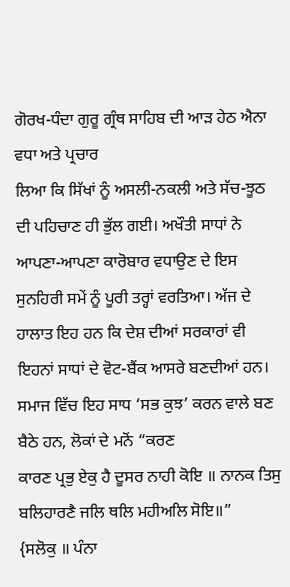ਗੋਰਖ-ਧੰਦਾ ਗੁਰੂ ਗ੍ਰੰਥ ਸਾਹਿਬ ਦੀ ਆੜ ਹੇਠ ਐਨਾ ਵਧਾ ਅਤੇ ਪ੍ਰਚਾਰ
ਲਿਆ ਕਿ ਸਿੱਖਾਂ ਨੂੰ ਅਸਲੀ-ਨਕਲੀ ਅਤੇ ਸੱਚ-ਝੂਠ ਦੀ ਪਹਿਚਾਣ ਹੀ ਭੁੱਲ ਗਈ। ਅਖੌਤੀ ਸਾਧਾਂ ਨੇ
ਆਪਣਾ-ਆਪਣਾ ਕਾਰੋਬਾਰ ਵਧਾਉਣ ਦੇ ਇਸ ਸੁਨਹਿਰੀ ਸਮੇਂ ਨੂੰ ਪੂਰੀ ਤਰ੍ਹਾਂ ਵਰਤਿਆ। ਅੱਜ ਦੇ
ਹਾਲਾਤ ਇਹ ਹਨ ਕਿ ਦੇਸ਼ ਦੀਆਂ ਸਰਕਾਰਾਂ ਵੀ ਇਹਨਾਂ ਸਾਧਾਂ ਦੇ ਵੋਟ-ਬੈਂਕ ਆਸਰੇ ਬਣਦੀਆਂ ਹਨ।
ਸਮਾਜ ਵਿੱਚ ਇਹ ਸਾਧ ‘ਸਭ ਕੁਝ’ ਕਰਨ ਵਾਲੇ ਬਣ ਬੈਠੇ ਹਨ, ਲੋਕਾਂ ਦੇ ਮਨੋਂ “ਕਰਣ
ਕਾਰਣ ਪ੍ਰਭੁ ਏਕੁ ਹੈ ਦੂਸਰ ਨਾਹੀ ਕੋਇ ॥ ਨਾਨਕ ਤਿਸੁ ਬਲਿਹਾਰਣੈ ਜਲਿ ਥਲਿ ਮਹੀਅਲਿ ਸੋਇ॥”
{ਸਲੋਕੁ ॥ ਪੰਨਾ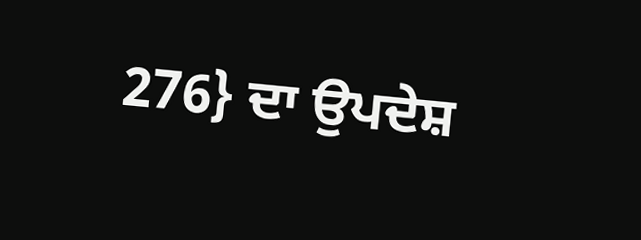276} ਦਾ ਉਪਦੇਸ਼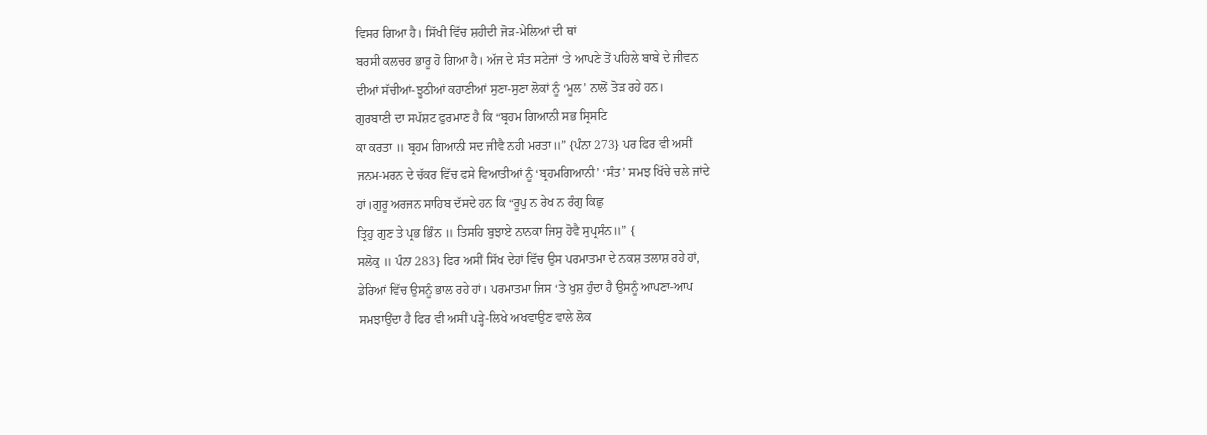ਵਿਸਰ ਗਿਆ ਹੈ। ਸਿੱਖੀ ਵਿੱਚ ਸ਼ਹੀਦੀ ਜੋੜ-ਮੇਲਿਆਂ ਦੀ ਥਾਂ
ਬਰਸੀ ਕਲਚਰ ਭਾਰੂ ਹੋ ਗਿਆ ਹੈ। ਅੱਜ ਦੇ ਸੰਤ ਸਟੇਜਾਂ ‘ਤੇ ਆਪਣੇ ਤੋਂ ਪਹਿਲੇ ਬਾਬੇ ਦੇ ਜੀਵਨ
ਦੀਆਂ ਸੱਚੀਆਂ-ਝੂਠੀਆਂ ਕਹਾਣੀਆਂ ਸੁਣਾ-ਸੁਣਾ ਲੋਕਾਂ ਨੂੰ ‘ਮੂਲ’ ਨਾਲੋਂ ਤੋੜ ਰਹੇ ਹਨ।
ਗੁਰਬਾਣੀ ਦਾ ਸਪੱਸ਼ਟ ਫੁਰਮਾਣ ਹੈ ਕਿ “ਬ੍ਰਹਮ ਗਿਆਨੀ ਸਭ ਸ੍ਰਿਸਟਿ
ਕਾ ਕਰਤਾ ॥ ਬ੍ਰਹਮ ਗਿਆਨੀ ਸਦ ਜੀਵੈ ਨਹੀ ਮਰਤਾ॥” {ਪੰਨਾ 273} ਪਰ ਫਿਰ ਵੀ ਅਸੀਂ
ਜਨਮ-ਮਰਨ ਦੇ ਚੱਕਰ ਵਿੱਚ ਫਸੇ ਵਿਆਤੀਆਂ ਨੂੰ ‘ਬ੍ਰਹਮਗਿਆਨੀ’ ‘ਸੰਤ’ ਸਮਝ ਖਿੱਚੇ ਚਲੇ ਜਾਂਦੇ
ਹਾਂ।ਗੁਰੂ ਅਰਜਨ ਸਾਹਿਬ ਦੱਸਦੇ ਹਨ ਕਿ “ਰੂਪੁ ਨ ਰੇਖ ਨ ਰੰਗੁ ਕਿਛੁ
ਤ੍ਰਿਹੁ ਗੁਣ ਤੇ ਪ੍ਰਭ ਭਿੰਨ ॥ ਤਿਸਹਿ ਬੁਝਾਏ ਨਾਨਕਾ ਜਿਸੁ ਹੋਵੈ ਸੁਪ੍ਰਸੰਨ॥” {
ਸਲੋਕੁ ॥ ਪੰਨਾ 283} ਫਿਰ ਅਸੀਂ ਸਿੱਖ ਦੇਹਾਂ ਵਿੱਚ ਉਸ ਪਰਮਾਤਮਾ ਦੇ ਨਕਸ਼ ਤਲਾਸ਼ ਰਹੇ ਹਾਂ,
ਡੇਰਿਆਂ ਵਿੱਚ ਉਸਨੂੰ ਭਾਲ ਰਹੇ ਹਾਂ। ਪਰਮਾਤਮਾ ਜਿਸ ‘ਤੇ ਖੁਸ਼ ਹੁੰਦਾ ਹੈ ਉਸਨੂੰ ਆਪਣਾ-ਆਪ
ਸਮਝਾਉਂਦਾ ਹੈ ਫਿਰ ਵੀ ਅਸੀਂ ਪੜ੍ਹੇ-ਲਿਖੇ ਅਖਵਾਉਣ ਵਾਲੇ ਲੋਕ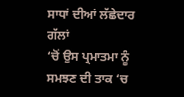ਸਾਧਾਂ ਦੀਆਂ ਲੱਛੇਦਾਰ ਗੱਲਾਂ
‘ਚੋਂ ਉਸ ਪ੍ਰਮਾਤਮਾ ਨੂੰ ਸਮਝਣ ਦੀ ਤਾਕ ‘ਚ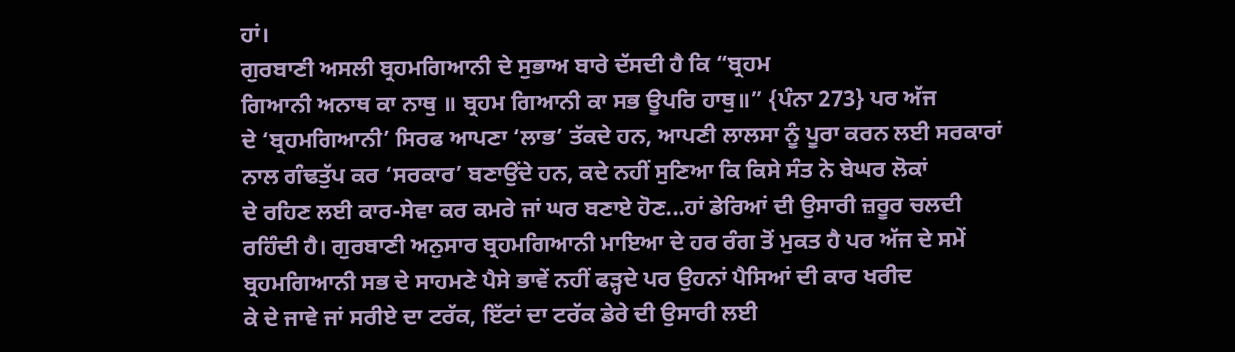ਹਾਂ।
ਗੁਰਬਾਣੀ ਅਸਲੀ ਬ੍ਰਹਮਗਿਆਨੀ ਦੇ ਸੁਭਾਅ ਬਾਰੇ ਦੱਸਦੀ ਹੈ ਕਿ “ਬ੍ਰਹਮ
ਗਿਆਨੀ ਅਨਾਥ ਕਾ ਨਾਥੁ ॥ ਬ੍ਰਹਮ ਗਿਆਨੀ ਕਾ ਸਭ ਊਪਰਿ ਹਾਥੁ॥” {ਪੰਨਾ 273} ਪਰ ਅੱਜ
ਦੇ ‘ਬ੍ਰਹਮਗਿਆਨੀ’ ਸਿਰਫ ਆਪਣਾ ‘ਲਾਭ’ ਤੱਕਦੇ ਹਨ, ਆਪਣੀ ਲਾਲਸਾ ਨੂੰ ਪੂਰਾ ਕਰਨ ਲਈ ਸਰਕਾਰਾਂ
ਨਾਲ ਗੰਢਤੁੱਪ ਕਰ ‘ਸਰਕਾਰ’ ਬਣਾਉਂਦੇ ਹਨ, ਕਦੇ ਨਹੀਂ ਸੁਣਿਆ ਕਿ ਕਿਸੇ ਸੰਤ ਨੇ ਬੇਘਰ ਲੋਕਾਂ
ਦੇ ਰਹਿਣ ਲਈ ਕਾਰ-ਸੇਵਾ ਕਰ ਕਮਰੇ ਜਾਂ ਘਰ ਬਣਾਏ ਹੋਣ...ਹਾਂ ਡੇਰਿਆਂ ਦੀ ਉਸਾਰੀ ਜ਼ਰੂਰ ਚਲਦੀ
ਰਹਿੰਦੀ ਹੈ। ਗੁਰਬਾਣੀ ਅਨੁਸਾਰ ਬ੍ਰਹਮਗਿਆਨੀ ਮਾਇਆ ਦੇ ਹਰ ਰੰਗ ਤੋਂ ਮੁਕਤ ਹੈ ਪਰ ਅੱਜ ਦੇ ਸਮੇਂ
ਬ੍ਰਹਮਗਿਆਨੀ ਸਭ ਦੇ ਸਾਹਮਣੇ ਪੈਸੇ ਭਾਵੇਂ ਨਹੀਂ ਫੜ੍ਹਦੇ ਪਰ ਉਹਨਾਂ ਪੈਸਿਆਂ ਦੀ ਕਾਰ ਖਰੀਦ
ਕੇ ਦੇ ਜਾਵੇ ਜਾਂ ਸਰੀਏ ਦਾ ਟਰੱਕ, ਇੱਟਾਂ ਦਾ ਟਰੱਕ ਡੇਰੇ ਦੀ ਉਸਾਰੀ ਲਈ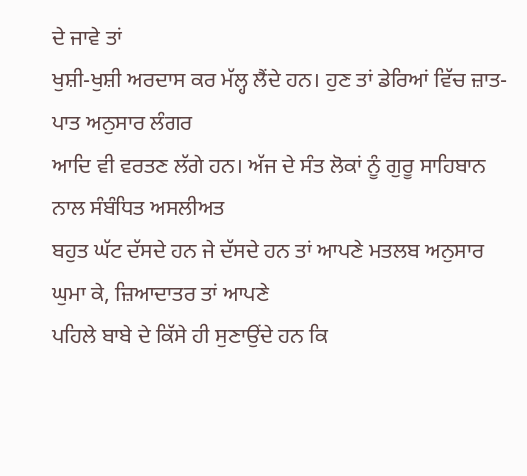ਦੇ ਜਾਵੇ ਤਾਂ
ਖੁਸ਼ੀ-ਖੁਸ਼ੀ ਅਰਦਾਸ ਕਰ ਮੱਲ੍ਹ ਲੈਂਦੇ ਹਨ। ਹੁਣ ਤਾਂ ਡੇਰਿਆਂ ਵਿੱਚ ਜ਼ਾਤ-ਪਾਤ ਅਨੁਸਾਰ ਲੰਗਰ
ਆਦਿ ਵੀ ਵਰਤਣ ਲੱਗੇ ਹਨ। ਅੱਜ ਦੇ ਸੰਤ ਲੋਕਾਂ ਨੂੰ ਗੁਰੂ ਸਾਹਿਬਾਨ ਨਾਲ ਸੰਬੰਧਿਤ ਅਸਲੀਅਤ
ਬਹੁਤ ਘੱਟ ਦੱਸਦੇ ਹਨ ਜੇ ਦੱਸਦੇ ਹਨ ਤਾਂ ਆਪਣੇ ਮਤਲਬ ਅਨੁਸਾਰ ਘੁਮਾ ਕੇ, ਜ਼ਿਆਦਾਤਰ ਤਾਂ ਆਪਣੇ
ਪਹਿਲੇ ਬਾਬੇ ਦੇ ਕਿੱਸੇ ਹੀ ਸੁਣਾਉਂਦੇ ਹਨ ਕਿ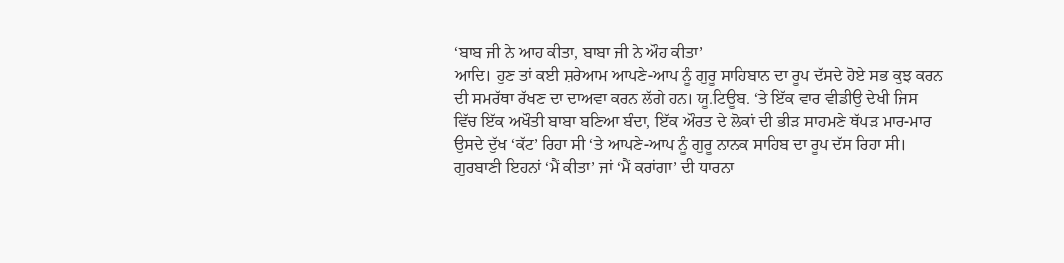‘ਬਾਬ ਜੀ ਨੇ ਆਹ ਕੀਤਾ, ਬਾਬਾ ਜੀ ਨੇ ਔਹ ਕੀਤਾ’
ਆਦਿ। ਹੁਣ ਤਾਂ ਕਈ ਸ਼ਰੇਆਮ ਆਪਣੇ-ਆਪ ਨੂੰ ਗੁਰੂ ਸਾਹਿਬਾਨ ਦਾ ਰੂਪ ਦੱਸਦੇ ਹੋਏ ਸਭ ਕੁਝ ਕਰਨ
ਦੀ ਸਮਰੱਥਾ ਰੱਖਣ ਦਾ ਦਾਅਵਾ ਕਰਨ ਲੱਗੇ ਹਨ। ਯੂ.ਟਿਊਬ. ‘ਤੇ ਇੱਕ ਵਾਰ ਵੀਡੀਉ ਦੇਖੀ ਜਿਸ
ਵਿੱਚ ਇੱਕ ਅਖੌਤੀ ਬਾਬਾ ਬਣਿਆ ਬੰਦਾ, ਇੱਕ ਔਰਤ ਦੇ ਲੋਕਾਂ ਦੀ ਭੀੜ ਸਾਹਮਣੇ ਥੱਪੜ ਮਾਰ-ਮਾਰ
ਉਸਦੇ ਦੁੱਖ ‘ਕੱਟ’ ਰਿਹਾ ਸੀ ‘ਤੇ ਆਪਣੇ-ਆਪ ਨੂੰ ਗੁਰੂ ਨਾਨਕ ਸਾਹਿਬ ਦਾ ਰੂਪ ਦੱਸ ਰਿਹਾ ਸੀ।
ਗੁਰਬਾਣੀ ਇਹਨਾਂ ‘ਮੈਂ ਕੀਤਾ’ ਜਾਂ ‘ਮੈਂ ਕਰਾਂਗਾ’ ਦੀ ਧਾਰਨਾ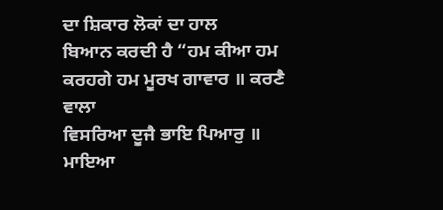ਦਾ ਸ਼ਿਕਾਰ ਲੋਕਾਂ ਦਾ ਹਾਲ
ਬਿਆਨ ਕਰਦੀ ਹੈ “ਹਮ ਕੀਆ ਹਮ ਕਰਹਗੇ ਹਮ ਮੂਰਖ ਗਾਵਾਰ ॥ ਕਰਣੈ ਵਾਲਾ
ਵਿਸਰਿਆ ਦੂਜੈ ਭਾਇ ਪਿਆਰੁ ॥ ਮਾਇਆ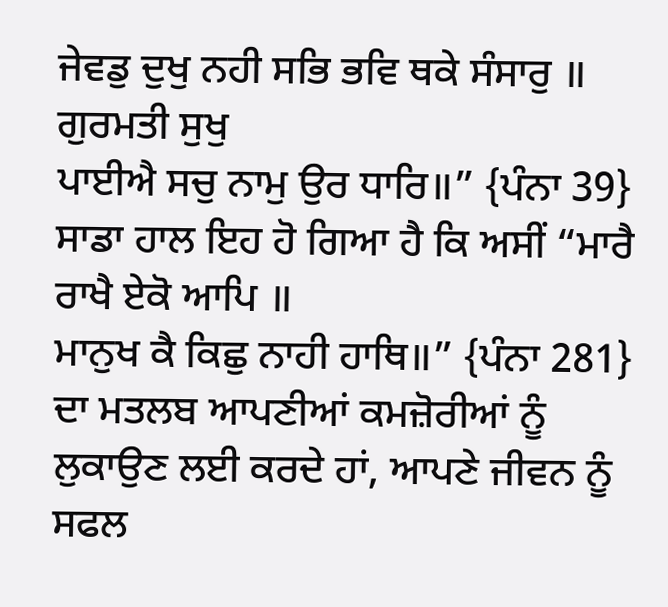ਜੇਵਡੁ ਦੁਖੁ ਨਹੀ ਸਭਿ ਭਵਿ ਥਕੇ ਸੰਸਾਰੁ ॥ ਗੁਰਮਤੀ ਸੁਖੁ
ਪਾਈਐ ਸਚੁ ਨਾਮੁ ਉਰ ਧਾਰਿ॥” {ਪੰਨਾ 39}
ਸਾਡਾ ਹਾਲ ਇਹ ਹੋ ਗਿਆ ਹੈ ਕਿ ਅਸੀਂ “ਮਾਰੈ ਰਾਖੈ ਏਕੋ ਆਪਿ ॥
ਮਾਨੁਖ ਕੈ ਕਿਛੁ ਨਾਹੀ ਹਾਥਿ॥” {ਪੰਨਾ 281} ਦਾ ਮਤਲਬ ਆਪਣੀਆਂ ਕਮਜ਼ੋਰੀਆਂ ਨੂੰ
ਲੁਕਾਉਣ ਲਈ ਕਰਦੇ ਹਾਂ, ਆਪਣੇ ਜੀਵਨ ਨੂੰ ਸਫਲ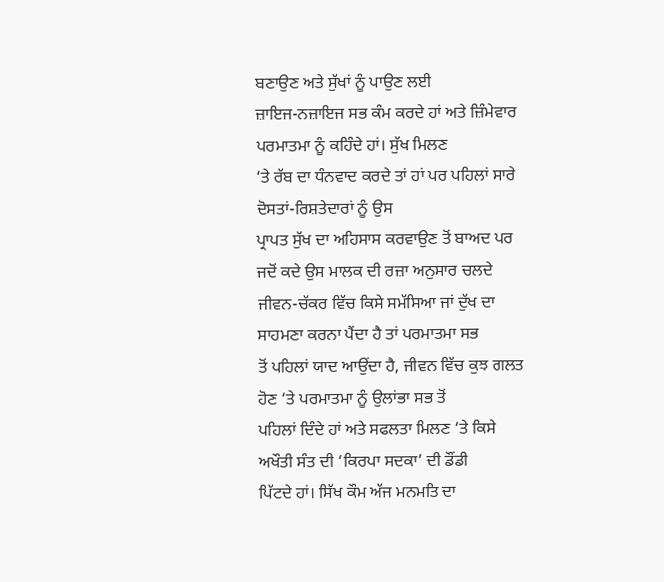ਬਣਾਉਣ ਅਤੇ ਸੁੱਖਾਂ ਨੂੰ ਪਾਉਣ ਲਈ
ਜ਼ਾਇਜ-ਨਜ਼ਾਇਜ ਸਭ ਕੰਮ ਕਰਦੇ ਹਾਂ ਅਤੇ ਜ਼ਿੰਮੇਵਾਰ ਪਰਮਾਤਮਾ ਨੂੰ ਕਹਿੰਦੇ ਹਾਂ। ਸੁੱਖ ਮਿਲਣ
‘ਤੇ ਰੱਬ ਦਾ ਧੰਨਵਾਦ ਕਰਦੇ ਤਾਂ ਹਾਂ ਪਰ ਪਹਿਲਾਂ ਸਾਰੇ ਦੋਸਤਾਂ-ਰਿਸ਼ਤੇਦਾਰਾਂ ਨੂੰ ਉਸ
ਪ੍ਰਾਪਤ ਸੁੱਖ ਦਾ ਅਹਿਸਾਸ ਕਰਵਾਉਣ ਤੋਂ ਬਾਅਦ ਪਰ ਜਦੋਂ ਕਦੇ ਉਸ ਮਾਲਕ ਦੀ ਰਜ਼ਾ ਅਨੁਸਾਰ ਚਲਦੇ
ਜੀਵਨ-ਚੱਕਰ ਵਿੱਚ ਕਿਸੇ ਸਮੱਸਿਆ ਜਾਂ ਦੁੱਖ ਦਾ ਸਾਹਮਣਾ ਕਰਨਾ ਪੈਂਦਾ ਹੈ ਤਾਂ ਪਰਮਾਤਮਾ ਸਭ
ਤੋਂ ਪਹਿਲਾਂ ਯਾਦ ਆਉਂਦਾ ਹੈ, ਜੀਵਨ ਵਿੱਚ ਕੁਝ ਗਲਤ ਹੋਣ ‘ਤੇ ਪਰਮਾਤਮਾ ਨੂੰ ਉਲਾਂਭਾ ਸਭ ਤੋਂ
ਪਹਿਲਾਂ ਦਿੰਦੇ ਹਾਂ ਅਤੇ ਸਫਲਤਾ ਮਿਲਣ ‘ਤੇ ਕਿਸੇ ਅਖੌਤੀ ਸੰਤ ਦੀ ‘ਕਿਰਪਾ ਸਦਕਾ’ ਦੀ ਡੌਂਡੀ
ਪਿੱਟਦੇ ਹਾਂ। ਸਿੱਖ ਕੌਮ ਅੱਜ ਮਨਮਤਿ ਦਾ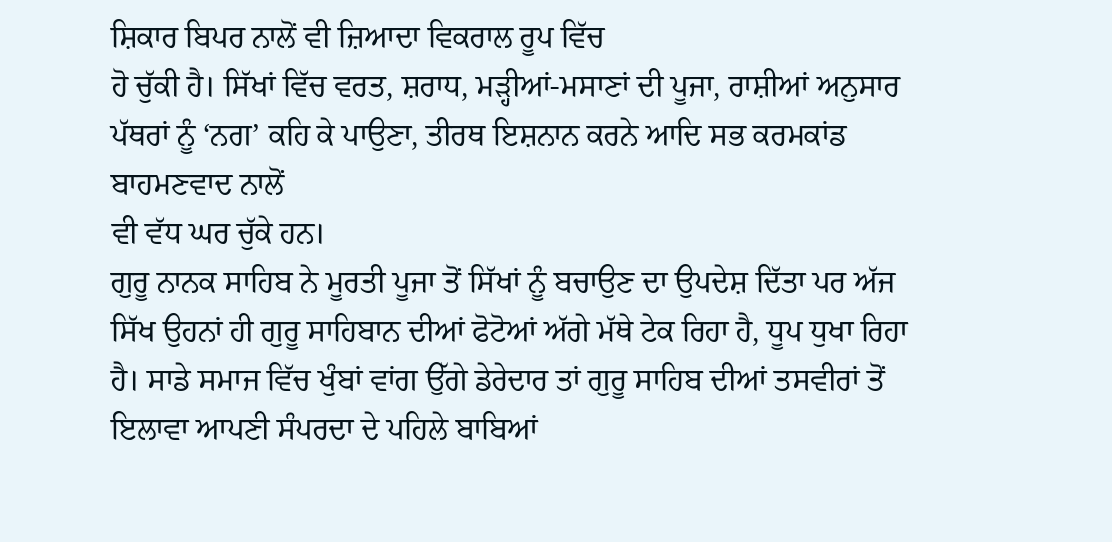ਸ਼ਿਕਾਰ ਬਿਪਰ ਨਾਲੋਂ ਵੀ ਜ਼ਿਆਦਾ ਵਿਕਰਾਲ ਰੂਪ ਵਿੱਚ
ਹੋ ਚੁੱਕੀ ਹੈ। ਸਿੱਖਾਂ ਵਿੱਚ ਵਰਤ, ਸ਼ਰਾਧ, ਮੜ੍ਹੀਆਂ-ਮਸਾਣਾਂ ਦੀ ਪੂਜਾ, ਰਾਸ਼ੀਆਂ ਅਨੁਸਾਰ
ਪੱਥਰਾਂ ਨੂੰ ‘ਨਗ’ ਕਹਿ ਕੇ ਪਾਉਣਾ, ਤੀਰਥ ਇਸ਼ਨਾਨ ਕਰਨੇ ਆਦਿ ਸਭ ਕਰਮਕਾਂਡ ਬਾਹਮਣਵਾਦ ਨਾਲੋਂ
ਵੀ ਵੱਧ ਘਰ ਚੁੱਕੇ ਹਨ।
ਗੁਰੂ ਨਾਨਕ ਸਾਹਿਬ ਨੇ ਮੂਰਤੀ ਪੂਜਾ ਤੋਂ ਸਿੱਖਾਂ ਨੂੰ ਬਚਾਉਣ ਦਾ ਉਪਦੇਸ਼ ਦਿੱਤਾ ਪਰ ਅੱਜ
ਸਿੱਖ ਉਹਨਾਂ ਹੀ ਗੁਰੂ ਸਾਹਿਬਾਨ ਦੀਆਂ ਫੋਟੋਆਂ ਅੱਗੇ ਮੱਥੇ ਟੇਕ ਰਿਹਾ ਹੈ, ਧੂਪ ਧੁਖਾ ਰਿਹਾ
ਹੈ। ਸਾਡੇ ਸਮਾਜ ਵਿੱਚ ਖੁੰਬਾਂ ਵਾਂਗ ਉੱਗੇ ਡੇਰੇਦਾਰ ਤਾਂ ਗੁਰੂ ਸਾਹਿਬ ਦੀਆਂ ਤਸਵੀਰਾਂ ਤੋਂ
ਇਲਾਵਾ ਆਪਣੀ ਸੰਪਰਦਾ ਦੇ ਪਹਿਲੇ ਬਾਬਿਆਂ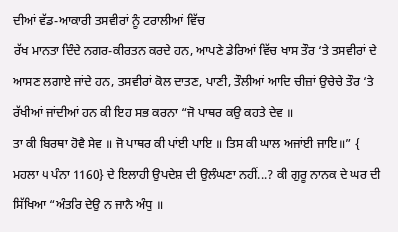ਦੀਆਂ ਵੱਡ-ਆਕਾਰੀ ਤਸਵੀਰਾਂ ਨੂੰ ਟਰਾਲੀਆਂ ਵਿੱਚ
ਰੱਖ ਮਾਨਤਾ ਦਿੰਦੇ ਨਗਰ-ਕੀਰਤਨ ਕਰਦੇ ਹਨ, ਆਪਣੇ ਡੇਰਿਆਂ ਵਿੱਚ ਖਾਸ ਤੌਰ ‘ਤੇ ਤਸਵੀਰਾਂ ਦੇ
ਆਸਣ ਲਗਾਏ ਜਾਂਦੇ ਹਨ, ਤਸਵੀਰਾਂ ਕੋਲ ਦਾਤਣ, ਪਾਣੀ, ਤੌਲੀਆਂ ਆਦਿ ਚੀਜ਼ਾਂ ਉਚੇਚੇ ਤੌਰ ‘ਤੇ
ਰੱਖੀਆਂ ਜਾਂਦੀਆਂ ਹਨ ਕੀ ਇਹ ਸਭ ਕਰਨਾ “ਜੋ ਪਾਥਰ ਕਉ ਕਹਤੇ ਦੇਵ ॥
ਤਾ ਕੀ ਬਿਰਥਾ ਹੋਵੈ ਸੇਵ ॥ ਜੋ ਪਾਥਰ ਕੀ ਪਾਂਈ ਪਾਇ ॥ ਤਿਸ ਕੀ ਘਾਲ ਅਜਾਂਈ ਜਾਇ॥” {
ਮਹਲਾ ੫ ਪੰਨਾ 1160} ਦੇ ਇਲਾਹੀ ਉਪਦੇਸ਼ ਦੀ ਉਲੰਘਣਾ ਨਹੀਂ...? ਕੀ ਗੁਰੂ ਨਾਨਕ ਦੇ ਘਰ ਦੀ
ਸਿੱਖਿਆ “ਅੰਤਰਿ ਦੇਉ ਨ ਜਾਨੈ ਅੰਧੁ ॥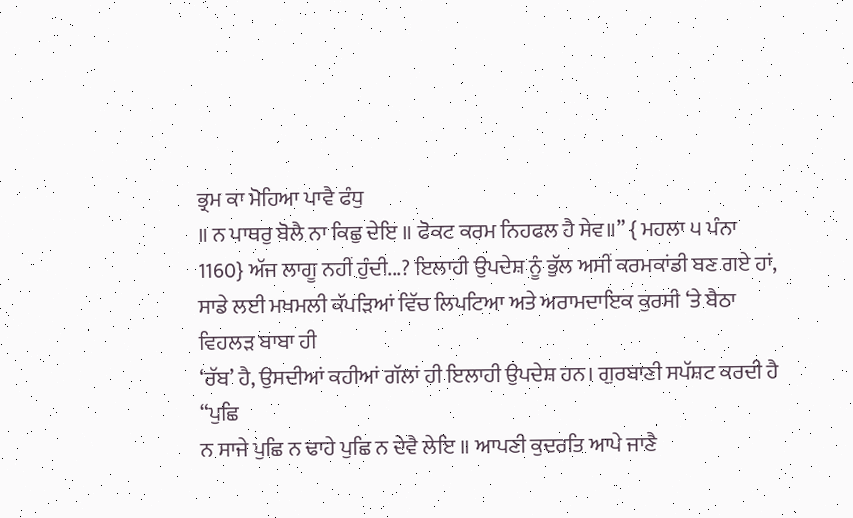ਭ੍ਰਮ ਕਾ ਮੋਹਿਆ ਪਾਵੈ ਫੰਧੁ
॥ ਨ ਪਾਥਰੁ ਬੋਲੈ ਨਾ ਕਿਛੁ ਦੇਇ ॥ ਫੋਕਟ ਕਰਮ ਨਿਹਫਲ ਹੈ ਸੇਵ॥” { ਮਹਲਾ ੫ ਪੰਨਾ
1160} ਅੱਜ ਲਾਗੂ ਨਹੀਂ ਹੁੰਦੀ...? ਇਲਾਹੀ ਉਪਦੇਸ਼ ਨੂੰ ਭੁੱਲ ਅਸੀਂ ਕਰਮਕਾਂਡੀ ਬਣ ਗਏ ਹਾਂ,
ਸਾਡੇ ਲਈ ਮਖਮਲੀ ਕੱਪੜਿਆਂ ਵਿੱਚ ਲਿਪਟਿਆ ਅਤੇ ਅਰਾਮਦਾਇਕ ਕੁਰਸੀ ‘ਤੇ ਬੈਠਾ ਵਿਹਲੜ ਬਾਬਾ ਹੀ
‘ਰੱਬ’ ਹੈ, ਉਸਦੀਆਂ ਕਹੀਆਂ ਗੱਲਾਂ ਹੀ ਇਲਾਹੀ ਉਪਦੇਸ਼ ਹਨ। ਗੁਰਬਾਣੀ ਸਪੱਸ਼ਟ ਕਰਦੀ ਹੈ “ਪੁਛਿ
ਨ ਸਾਜੇ ਪੁਛਿ ਨ ਢਾਹੇ ਪੁਛਿ ਨ ਦੇਵੈ ਲੇਇ ॥ ਆਪਣੀ ਕੁਦਰਤਿ ਆਪੇ ਜਾਣੈ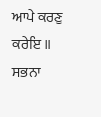ਆਪੇ ਕਰਣੁ ਕਰੇਇ ॥
ਸਭਨਾ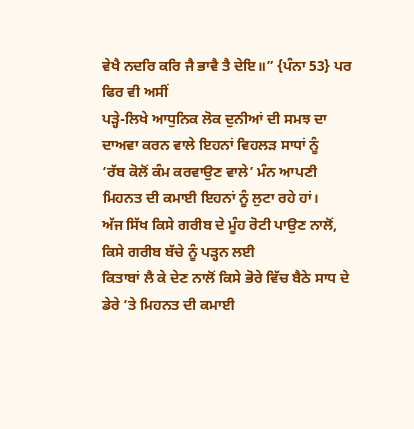ਵੇਖੈ ਨਦਰਿ ਕਰਿ ਜੈ ਭਾਵੈ ਤੈ ਦੇਇ॥” {ਪੰਨਾ 53} ਪਰ ਫਿਰ ਵੀ ਅਸੀਂ
ਪੜ੍ਹੇ-ਲਿਖੇ ਆਧੁਨਿਕ ਲੋਕ ਦੁਨੀਆਂ ਦੀ ਸਮਝ ਦਾ ਦਾਅਵਾ ਕਰਨ ਵਾਲੇ ਇਹਨਾਂ ਵਿਹਲੜ ਸਾਧਾਂ ਨੂੰ
‘ਰੱਬ ਕੋਲੋਂ ਕੰਮ ਕਰਵਾਉਣ ਵਾਲੇ’ ਮੰਨ ਆਪਣੀ ਮਿਹਨਤ ਦੀ ਕਮਾਈ ਇਹਨਾਂ ਨੂੰ ਲੁਟਾ ਰਹੇ ਹਾਂ।
ਅੱਜ ਸਿੱਖ ਕਿਸੇ ਗਰੀਬ ਦੇ ਮੂੰਹ ਰੋਟੀ ਪਾਉਣ ਨਾਲੋਂ, ਕਿਸੇ ਗਰੀਬ ਬੱਚੇ ਨੂੰ ਪੜ੍ਹਨ ਲਈ
ਕਿਤਾਬਾਂ ਲੈ ਕੇ ਦੇਣ ਨਾਲੋਂ ਕਿਸੇ ਭੋਰੇ ਵਿੱਚ ਬੈਠੇ ਸਾਧ ਦੇ ਡੇਰੇ ‘ਤੇ ਮਿਹਨਤ ਦੀ ਕਮਾਈ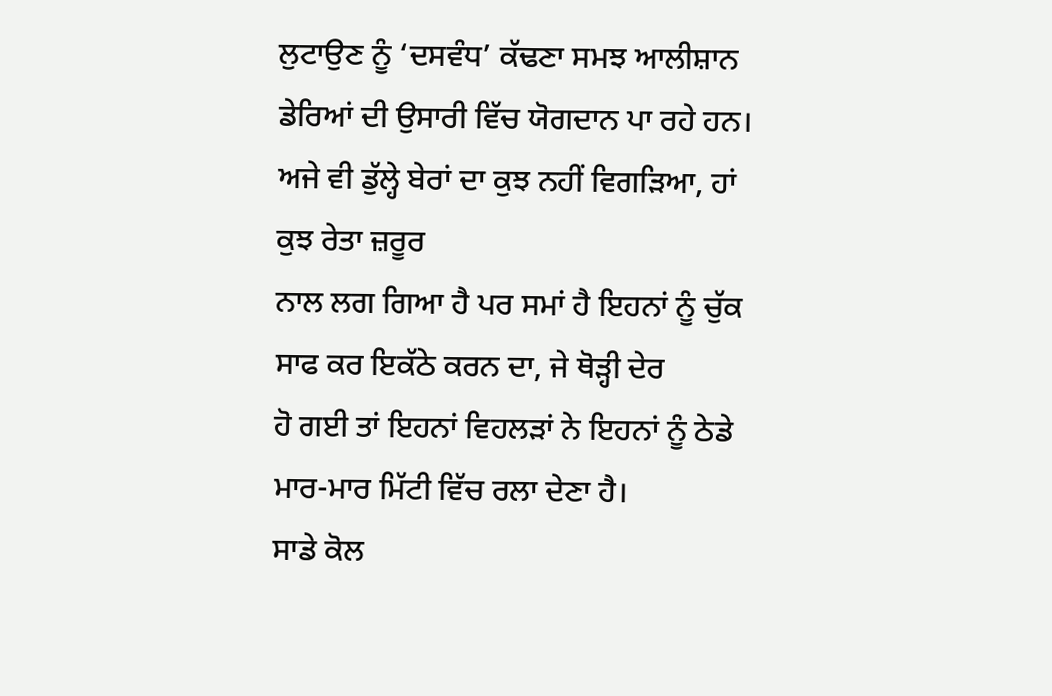ਲੁਟਾਉਣ ਨੂੰ ‘ਦਸਵੰਧ’ ਕੱਢਣਾ ਸਮਝ ਆਲੀਸ਼ਾਨ ਡੇਰਿਆਂ ਦੀ ਉਸਾਰੀ ਵਿੱਚ ਯੋਗਦਾਨ ਪਾ ਰਹੇ ਹਨ।
ਅਜੇ ਵੀ ਡੁੱਲ੍ਹੇ ਬੇਰਾਂ ਦਾ ਕੁਝ ਨਹੀਂ ਵਿਗੜਿਆ, ਹਾਂ ਕੁਝ ਰੇਤਾ ਜ਼ਰੂਰ
ਨਾਲ ਲਗ ਗਿਆ ਹੈ ਪਰ ਸਮਾਂ ਹੈ ਇਹਨਾਂ ਨੂੰ ਚੁੱਕ ਸਾਫ ਕਰ ਇਕੱਠੇ ਕਰਨ ਦਾ, ਜੇ ਥੋੜ੍ਹੀ ਦੇਰ
ਹੋ ਗਈ ਤਾਂ ਇਹਨਾਂ ਵਿਹਲੜਾਂ ਨੇ ਇਹਨਾਂ ਨੂੰ ਠੇਡੇ ਮਾਰ-ਮਾਰ ਮਿੱਟੀ ਵਿੱਚ ਰਲਾ ਦੇਣਾ ਹੈ।
ਸਾਡੇ ਕੋਲ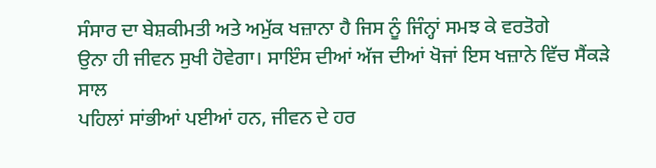ਸੰਸਾਰ ਦਾ ਬੇਸ਼ਕੀਮਤੀ ਅਤੇ ਅਮੁੱਕ ਖਜ਼ਾਨਾ ਹੈ ਜਿਸ ਨੂੰ ਜਿੰਨ੍ਹਾਂ ਸਮਝ ਕੇ ਵਰਤੋਗੇ
ਉਨਾ ਹੀ ਜੀਵਨ ਸੁਖੀ ਹੋਵੇਗਾ। ਸਾਇੰਸ ਦੀਆਂ ਅੱਜ ਦੀਆਂ ਖੋਜਾਂ ਇਸ ਖਜ਼ਾਨੇ ਵਿੱਚ ਸੈਂਕੜੇ ਸਾਲ
ਪਹਿਲਾਂ ਸਾਂਭੀਆਂ ਪਈਆਂ ਹਨ, ਜੀਵਨ ਦੇ ਹਰ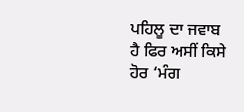ਪਹਿਲੂ ਦਾ ਜਵਾਬ ਹੈ ਫਿਰ ਅਸੀਂ ਕਿਸੇ ਹੋਰ ‘ਮੰਗ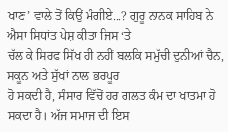ਖਾਣ’ ਵਾਲੇ ਤੋਂ ਕਿਉਂ ਮੰਗੀਏ...? ਗੁਰੂ ਨਾਨਕ ਸਾਹਿਬ ਨੇ ਐਸਾ ਸਿਧਾਂਤ ਪੇਸ਼ ਕੀਤਾ ਜਿਸ ‘ਤੇ
ਚੱਲ ਕੇ ਸਿਰਫ ਸਿੱਖ ਹੀ ਨਹੀਂ ਬਲਕਿ ਸਮੁੱਚੀ ਦੁਨੀਆਂ ਚੈਨ, ਸਕੂਨ ਅਤੇ ਸੁੱਖਾਂ ਨਾਲ ਭਰਪੂਰ
ਹੋ ਸਕਦੀ ਹੈ, ਸੰਸਾਰ ਵਿੱਚੋਂ ਹਰ ਗਲਤ ਕੰਮ ਦਾ ਖਾਤਮਾ ਹੋ ਸਕਦਾ ਹੈ। ਅੱਜ ਸਮਾਜ ਦੀ ਇਸ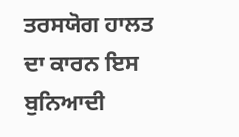ਤਰਸਯੋਗ ਹਾਲਤ ਦਾ ਕਾਰਨ ਇਸ ਬੁਨਿਆਦੀ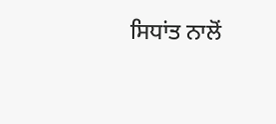ਸਿਧਾਂਤ ਨਾਲੋਂ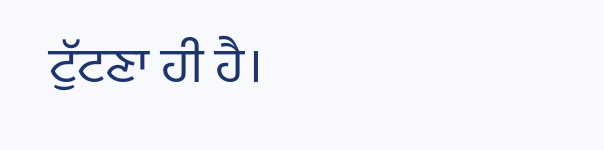ਟੁੱਟਣਾ ਹੀ ਹੈ।